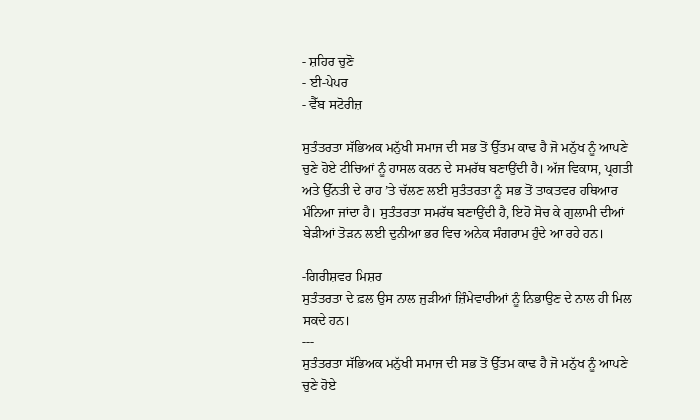- ਸ਼ਹਿਰ ਚੁਣੋ
- ਈ-ਪੇਪਰ
- ਵੈੱਬ ਸਟੋਰੀਜ਼

ਸੁਤੰਤਰਤਾ ਸੱਭਿਅਕ ਮਨੁੱਖੀ ਸਮਾਜ ਦੀ ਸਭ ਤੋਂ ਉੱਤਮ ਕਾਢ ਹੈ ਜੋ ਮਨੁੱਖ ਨੂੰ ਆਪਣੇ ਚੁਣੇ ਹੋਏ ਟੀਚਿਆਂ ਨੂੰ ਹਾਸਲ ਕਰਨ ਦੇ ਸਮਰੱਥ ਬਣਾਉਂਦੀ ਹੈ। ਅੱਜ ਵਿਕਾਸ, ਪ੍ਰਗਤੀ ਅਤੇ ਉੱਨਤੀ ਦੇ ਰਾਹ ’ਤੇ ਚੱਲਣ ਲਈ ਸੁਤੰਤਰਤਾ ਨੂੰ ਸਭ ਤੋਂ ਤਾਕਤਵਰ ਹਥਿਆਰ ਮੰਨਿਆ ਜਾਂਦਾ ਹੈ। ਸੁਤੰਤਰਤਾ ਸਮਰੱਥ ਬਣਾਉਂਦੀ ਹੈ, ਇਹੋ ਸੋਚ ਕੇ ਗੁਲਾਮੀ ਦੀਆਂ ਬੇੜੀਆਂ ਤੋੜਨ ਲਈ ਦੁਨੀਆ ਭਰ ਵਿਚ ਅਨੇਕ ਸੰਗਰਾਮ ਹੁੰਦੇ ਆ ਰਹੇ ਹਨ।

-ਗਿਰੀਸ਼ਵਰ ਮਿਸ਼ਰ
ਸੁਤੰਤਰਤਾ ਦੇ ਫ਼ਲ ਉਸ ਨਾਲ ਜੁੜੀਆਂ ਜ਼ਿੰਮੇਵਾਰੀਆਂ ਨੂੰ ਨਿਭਾਉਣ ਦੇ ਨਾਲ ਹੀ ਮਿਲ ਸਕਦੇ ਹਨ।
---
ਸੁਤੰਤਰਤਾ ਸੱਭਿਅਕ ਮਨੁੱਖੀ ਸਮਾਜ ਦੀ ਸਭ ਤੋਂ ਉੱਤਮ ਕਾਢ ਹੈ ਜੋ ਮਨੁੱਖ ਨੂੰ ਆਪਣੇ ਚੁਣੇ ਹੋਏ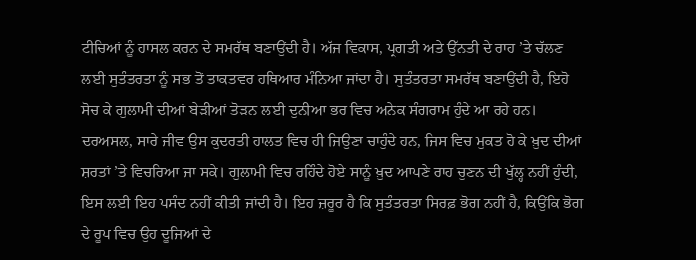ਟੀਚਿਆਂ ਨੂੰ ਹਾਸਲ ਕਰਨ ਦੇ ਸਮਰੱਥ ਬਣਾਉਂਦੀ ਹੈ। ਅੱਜ ਵਿਕਾਸ, ਪ੍ਰਗਤੀ ਅਤੇ ਉੱਨਤੀ ਦੇ ਰਾਹ ’ਤੇ ਚੱਲਣ ਲਈ ਸੁਤੰਤਰਤਾ ਨੂੰ ਸਭ ਤੋਂ ਤਾਕਤਵਰ ਹਥਿਆਰ ਮੰਨਿਆ ਜਾਂਦਾ ਹੈ। ਸੁਤੰਤਰਤਾ ਸਮਰੱਥ ਬਣਾਉਂਦੀ ਹੈ, ਇਹੋ ਸੋਚ ਕੇ ਗੁਲਾਮੀ ਦੀਆਂ ਬੇੜੀਆਂ ਤੋੜਨ ਲਈ ਦੁਨੀਆ ਭਰ ਵਿਚ ਅਨੇਕ ਸੰਗਰਾਮ ਹੁੰਦੇ ਆ ਰਹੇ ਹਨ। ਦਰਅਸਲ, ਸਾਰੇ ਜੀਵ ਉਸ ਕੁਦਰਤੀ ਹਾਲਤ ਵਿਚ ਹੀ ਜਿਉਣਾ ਚਾਹੁੰਦੇ ਹਨ, ਜਿਸ ਵਿਚ ਮੁਕਤ ਹੋ ਕੇ ਖ਼ੁਦ ਦੀਆਂ ਸ਼ਰਤਾਂ ’ਤੇ ਵਿਚਰਿਆ ਜਾ ਸਕੇ। ਗੁਲਾਮੀ ਵਿਚ ਰਹਿੰਦੇ ਹੋਏ ਸਾਨੂੰ ਖ਼ੁਦ ਆਪਣੇ ਰਾਹ ਚੁਣਨ ਦੀ ਖੁੱਲ੍ਹ ਨਹੀਂ ਹੁੰਦੀ, ਇਸ ਲਈ ਇਹ ਪਸੰਦ ਨਹੀਂ ਕੀਤੀ ਜਾਂਦੀ ਹੈ। ਇਹ ਜ਼ਰੂਰ ਹੈ ਕਿ ਸੁਤੰਤਰਤਾ ਸਿਰਫ਼ ਭੋਗ ਨਹੀਂ ਹੈ, ਕਿਉਂਕਿ ਭੋਗ ਦੇ ਰੂਪ ਵਿਚ ਉਹ ਦੂਜਿਆਂ ਦੇ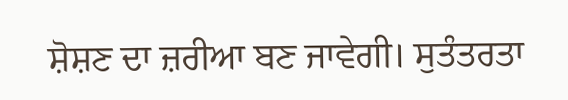ਸ਼ੋਸ਼ਣ ਦਾ ਜ਼ਰੀਆ ਬਣ ਜਾਵੇਗੀ। ਸੁਤੰਤਰਤਾ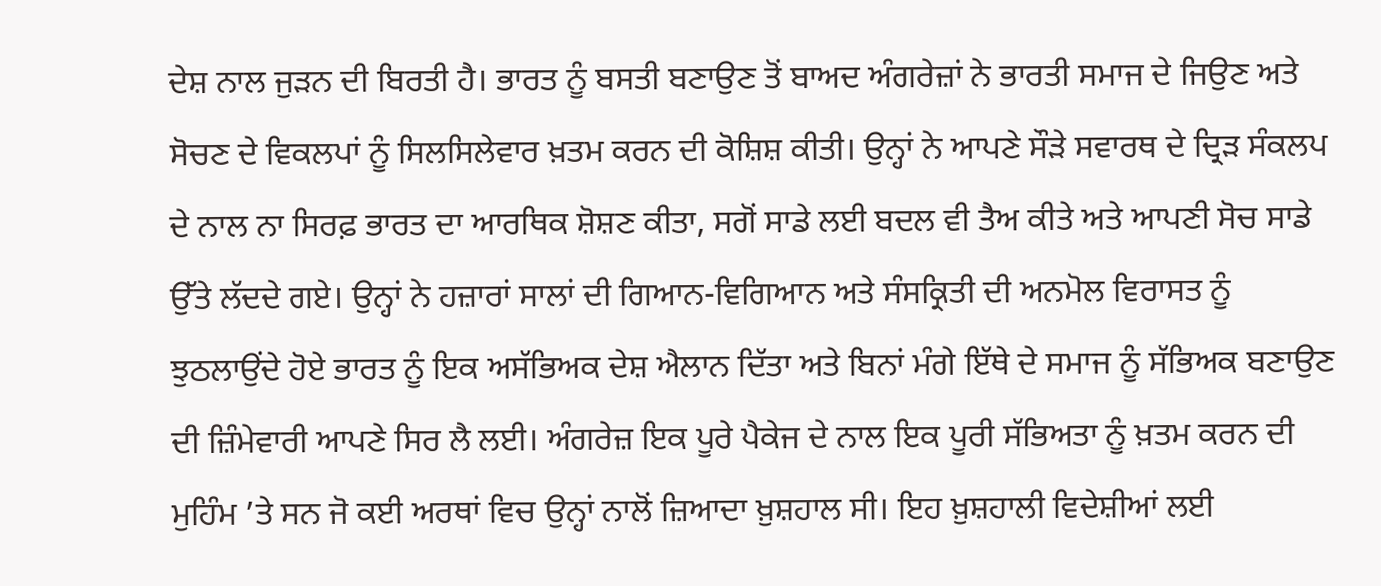ਦੇਸ਼ ਨਾਲ ਜੁੜਨ ਦੀ ਬਿਰਤੀ ਹੈ। ਭਾਰਤ ਨੂੰ ਬਸਤੀ ਬਣਾਉਣ ਤੋਂ ਬਾਅਦ ਅੰਗਰੇਜ਼ਾਂ ਨੇ ਭਾਰਤੀ ਸਮਾਜ ਦੇ ਜਿਉਣ ਅਤੇ ਸੋਚਣ ਦੇ ਵਿਕਲਪਾਂ ਨੂੰ ਸਿਲਸਿਲੇਵਾਰ ਖ਼ਤਮ ਕਰਨ ਦੀ ਕੋਸ਼ਿਸ਼ ਕੀਤੀ। ਉਨ੍ਹਾਂ ਨੇ ਆਪਣੇ ਸੌੜੇ ਸਵਾਰਥ ਦੇ ਦ੍ਰਿੜ ਸੰਕਲਪ ਦੇ ਨਾਲ ਨਾ ਸਿਰਫ਼ ਭਾਰਤ ਦਾ ਆਰਥਿਕ ਸ਼ੋਸ਼ਣ ਕੀਤਾ, ਸਗੋਂ ਸਾਡੇ ਲਈ ਬਦਲ ਵੀ ਤੈਅ ਕੀਤੇ ਅਤੇ ਆਪਣੀ ਸੋਚ ਸਾਡੇ ਉੱਤੇ ਲੱਦਦੇ ਗਏ। ਉਨ੍ਹਾਂ ਨੇ ਹਜ਼ਾਰਾਂ ਸਾਲਾਂ ਦੀ ਗਿਆਨ-ਵਿਗਿਆਨ ਅਤੇ ਸੰਸਕ੍ਰਿਤੀ ਦੀ ਅਨਮੋਲ ਵਿਰਾਸਤ ਨੂੰ ਝੁਠਲਾਉਂਦੇ ਹੋਏ ਭਾਰਤ ਨੂੰ ਇਕ ਅਸੱਭਿਅਕ ਦੇਸ਼ ਐਲਾਨ ਦਿੱਤਾ ਅਤੇ ਬਿਨਾਂ ਮੰਗੇ ਇੱਥੇ ਦੇ ਸਮਾਜ ਨੂੰ ਸੱਭਿਅਕ ਬਣਾਉਣ ਦੀ ਜ਼ਿੰਮੇਵਾਰੀ ਆਪਣੇ ਸਿਰ ਲੈ ਲਈ। ਅੰਗਰੇਜ਼ ਇਕ ਪੂਰੇ ਪੈਕੇਜ ਦੇ ਨਾਲ ਇਕ ਪੂਰੀ ਸੱਭਿਅਤਾ ਨੂੰ ਖ਼ਤਮ ਕਰਨ ਦੀ ਮੁਹਿੰਮ ’ਤੇ ਸਨ ਜੋ ਕਈ ਅਰਥਾਂ ਵਿਚ ਉਨ੍ਹਾਂ ਨਾਲੋਂ ਜ਼ਿਆਦਾ ਖ਼ੁਸ਼ਹਾਲ ਸੀ। ਇਹ ਖ਼ੁਸ਼ਹਾਲੀ ਵਿਦੇਸ਼ੀਆਂ ਲਈ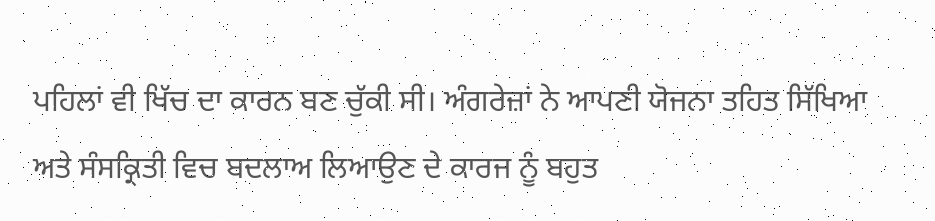ਪਹਿਲਾਂ ਵੀ ਖਿੱਚ ਦਾ ਕਾਰਨ ਬਣ ਚੁੱਕੀ ਸੀ। ਅੰਗਰੇਜ਼ਾਂ ਨੇ ਆਪਣੀ ਯੋਜਨਾ ਤਹਿਤ ਸਿੱਖਿਆ ਅਤੇ ਸੰਸਕ੍ਰਿਤੀ ਵਿਚ ਬਦਲਾਅ ਲਿਆਉਣ ਦੇ ਕਾਰਜ ਨੂੰ ਬਹੁਤ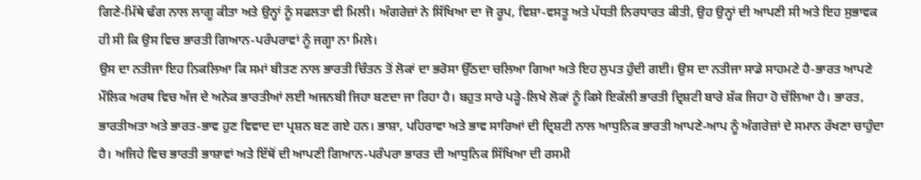ਗਿਣੇ-ਮਿੱਥੇ ਢੰਗ ਨਾਲ ਲਾਗੂ ਕੀਤਾ ਅਤੇ ਉਨ੍ਹਾਂ ਨੂੰ ਸਫਲਤਾ ਵੀ ਮਿਲੀ। ਅੰਗਰੇਜ਼ਾਂ ਨੇ ਸਿੱਖਿਆ ਦਾ ਜੋ ਰੂਪ, ਵਿਸ਼ਾ-ਵਸਤੂ ਅਤੇ ਪੱਧਤੀ ਨਿਰਧਾਰਤ ਕੀਤੀ, ਉਹ ਉਨ੍ਹਾਂ ਦੀ ਆਪਣੀ ਸੀ ਅਤੇ ਇਹ ਸੁਭਾਵਕ ਹੀ ਸੀ ਕਿ ਉਸ ਵਿਚ ਭਾਰਤੀ ਗਿਆਨ-ਪਰੰਪਰਾਵਾਂ ਨੂੰ ਜਗ੍ਹਾ ਨਾ ਮਿਲੇ।
ਉਸ ਦਾ ਨਤੀਜਾ ਇਹ ਨਿਕਲਿਆ ਕਿ ਸਮਾਂ ਬੀਤਣ ਨਾਲ ਭਾਰਤੀ ਚਿੰਤਨ ਤੋਂ ਲੋਕਾਂ ਦਾ ਭਰੋਸਾ ਉੱਠਦਾ ਚਲਿਆ ਗਿਆ ਅਤੇ ਇਹ ਲੁਪਤ ਹੁੰਦੀ ਗਈ। ਉਸ ਦਾ ਨਤੀਜਾ ਸਾਡੇ ਸਾਹਮਣੇ ਹੈ-ਭਾਰਤ ਆਪਣੇ ਮੌਲਿਕ ਅਰਥ ਵਿਚ ਅੱਜ ਦੇ ਅਨੇਕ ਭਾਰਤੀਆਂ ਲਈ ਅਜਨਬੀ ਜਿਹਾ ਬਣਦਾ ਜਾ ਰਿਹਾ ਹੈ। ਬਹੁਤ ਸਾਰੇ ਪੜ੍ਹੇ-ਲਿਖੇ ਲੋਕਾਂ ਨੂੰ ਕਿਸੇ ਇਕੱਲੀ ਭਾਰਤੀ ਦ੍ਰਿਸ਼ਟੀ ਬਾਰੇ ਸ਼ੱਕ ਜਿਹਾ ਹੋ ਚੱਲਿਆ ਹੈ। ਭਾਰਤ, ਭਾਰਤੀਅਤਾ ਅਤੇ ਭਾਰਤ-ਭਾਵ ਹੁਣ ਵਿਵਾਦ ਦਾ ਪ੍ਰਸ਼ਨ ਬਣ ਗਏ ਹਨ। ਭਾਸ਼ਾ, ਪਹਿਰਾਵਾ ਅਤੇ ਭਾਵ ਸਾਰਿਆਂ ਦੀ ਦ੍ਰਿਸ਼ਟੀ ਨਾਲ ਆਧੁਨਿਕ ਭਾਰਤੀ ਆਪਣੇ-ਆਪ ਨੂੰ ਅੰਗਰੇਜ਼ਾਂ ਦੇ ਸਮਾਨ ਰੱਖਣਾ ਚਾਹੁੰਦਾ ਹੈ। ਅਜਿਹੇ ਵਿਚ ਭਾਰਤੀ ਭਾਸ਼ਾਵਾਂ ਅਤੇ ਇੱਥੋਂ ਦੀ ਆਪਣੀ ਗਿਆਨ-ਪਰੰਪਰਾ ਭਾਰਤ ਦੀ ਆਧੁਨਿਕ ਸਿੱਖਿਆ ਦੀ ਰਸਮੀ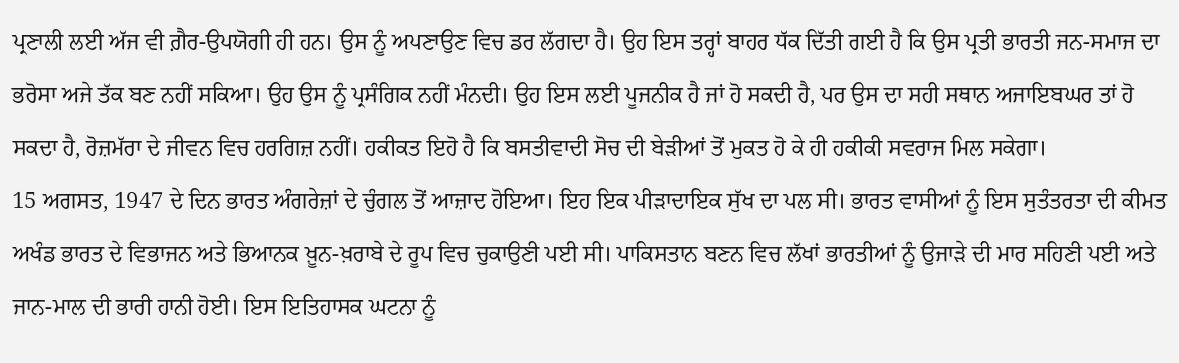ਪ੍ਰਣਾਲੀ ਲਈ ਅੱਜ ਵੀ ਗ਼ੈਰ-ਉਪਯੋਗੀ ਹੀ ਹਨ। ਉਸ ਨੂੰ ਅਪਣਾਉਣ ਵਿਚ ਡਰ ਲੱਗਦਾ ਹੈ। ਉਹ ਇਸ ਤਰ੍ਹਾਂ ਬਾਹਰ ਧੱਕ ਦਿੱਤੀ ਗਈ ਹੈ ਕਿ ਉਸ ਪ੍ਰਤੀ ਭਾਰਤੀ ਜਨ-ਸਮਾਜ ਦਾ ਭਰੋਸਾ ਅਜੇ ਤੱਕ ਬਣ ਨਹੀਂ ਸਕਿਆ। ਉਹ ਉਸ ਨੂੰ ਪ੍ਰਸੰਗਿਕ ਨਹੀਂ ਮੰਨਦੀ। ਉਹ ਇਸ ਲਈ ਪੂਜਨੀਕ ਹੈ ਜਾਂ ਹੋ ਸਕਦੀ ਹੈ, ਪਰ ਉਸ ਦਾ ਸਹੀ ਸਥਾਨ ਅਜਾਇਬਘਰ ਤਾਂ ਹੋ ਸਕਦਾ ਹੈ, ਰੋਜ਼ਮੱਰਾ ਦੇ ਜੀਵਨ ਵਿਚ ਹਰਗਿਜ਼ ਨਹੀਂ। ਹਕੀਕਤ ਇਹੋ ਹੈ ਕਿ ਬਸਤੀਵਾਦੀ ਸੋਚ ਦੀ ਬੇੜੀਆਂ ਤੋਂ ਮੁਕਤ ਹੋ ਕੇ ਹੀ ਹਕੀਕੀ ਸਵਰਾਜ ਮਿਲ ਸਕੇਗਾ।
15 ਅਗਸਤ, 1947 ਦੇ ਦਿਨ ਭਾਰਤ ਅੰਗਰੇਜ਼ਾਂ ਦੇ ਚੁੰਗਲ ਤੋਂ ਆਜ਼ਾਦ ਹੋਇਆ। ਇਹ ਇਕ ਪੀੜਾਦਾਇਕ ਸੁੱਖ ਦਾ ਪਲ ਸੀ। ਭਾਰਤ ਵਾਸੀਆਂ ਨੂੰ ਇਸ ਸੁਤੰਤਰਤਾ ਦੀ ਕੀਮਤ ਅਖੰਡ ਭਾਰਤ ਦੇ ਵਿਭਾਜਨ ਅਤੇ ਭਿਆਨਕ ਖ਼ੂਨ-ਖ਼ਰਾਬੇ ਦੇ ਰੂਪ ਵਿਚ ਚੁਕਾਉਣੀ ਪਈ ਸੀ। ਪਾਕਿਸਤਾਨ ਬਣਨ ਵਿਚ ਲੱਖਾਂ ਭਾਰਤੀਆਂ ਨੂੰ ਉਜਾੜੇ ਦੀ ਮਾਰ ਸਹਿਣੀ ਪਈ ਅਤੇ ਜਾਨ-ਮਾਲ ਦੀ ਭਾਰੀ ਹਾਨੀ ਹੋਈ। ਇਸ ਇਤਿਹਾਸਕ ਘਟਨਾ ਨੂੰ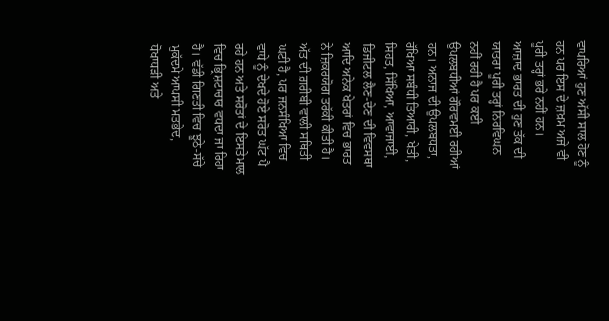ਵਾਪਰਿਆਂ ਹੁਣ ਅੱਸੀ ਸਾਲ ਹੋਣ ਨੂੰ ਹਨ ਪਰ ਇਸ ਦੇ ਜ਼ਖ਼ਮ ਅਜੇ ਵੀ ਪੂਰੀ ਤਰ੍ਹਾਂ ਭਰੇ ਨਹੀਂ ਹਨ।
ਆਜ਼ਾਦ ਭਾਰਤ ਦੀ ਹੁਣ ਤੱਕ ਦੀ ਯਾਤਰਾ ਪੂਰੀ ਤਰ੍ਹਾਂ ਨਿਰਵਿਘਨ ਨਹੀਂ ਰਹੀ ਹੈ ਪਰ ਕਈ ਉਪਲਬਧੀਆਂ ਗੌਰਵਮਈ ਰਹੀਆਂ ਹਨ। ਅਨਾਜ ਦੀ ਉਪਲਬਧਤਾ, ਰੱਖਿਆ ਸਬੰਧੀ ਤਿਆਰੀ, ਖੇਤੀ, ਸਿਹਤ, ਸਿੱਖਿਆ, ਆਵਾਜਾਈ, ਡਿਜੀਟਲ ਲੈਣ-ਦੇਣ ਦੀ ਵਿਵਸਥਾ ਆਦਿ ਅਨੇਕ ਖੇਤਰਾਂ ਵਿਚ ਭਾਰਤ ਨੇ ਜ਼ਿਕਰਯੋਗ ਤਰੱਕੀ ਕੀਤੀ ਹੈ। ਅੱਤ ਦੀ ਗ਼ਰੀਬੀ ਵਾਲੀ ਸਥਿਤੀ ਘਟੀ ਹੈ, ਪਰ ਜਨਸੰਖਿਆ ਵਿਚ ਵਾਧੇ ਨੂੰ ਦੇਖਦੇ ਹੋਏ ਸਰੋਤ ਘੱਟ ਪੈ ਰਹੇ ਹਨ ਅਤੇ ਸਰੋਤਾਂ ਦੇ ਇਸਤੇਮਾਲ ਵਿਚ ਭ੍ਰਿਸ਼ਟਾਚਾਰ ਵਧਦਾ ਜਾ ਰਿਹਾ ਹੈ। ਵੱਡੀ ਗਿਣਤੀ ਵਿਚ ਝੂਠੇ-ਸੱਚੇ ਮੁਕੱਦਮੇ ਆਪਸੀ ਮਤਭੇਦ, ਧੋਖਾਧੜੀ ਅਤੇ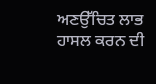ਅਣਉੱਚਿਤ ਲਾਭ ਹਾਸਲ ਕਰਨ ਦੀ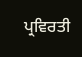ਪ੍ਰਵਿਰਤੀ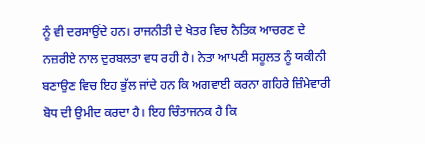ਨੂੰ ਵੀ ਦਰਸਾਉਂਦੇ ਹਨ। ਰਾਜਨੀਤੀ ਦੇ ਖੇਤਰ ਵਿਚ ਨੈਤਿਕ ਆਚਰਣ ਦੇ ਨਜ਼ਰੀਏ ਨਾਲ ਦੁਰਬਲਤਾ ਵਧ ਰਹੀ ਹੈ। ਨੇਤਾ ਆਪਣੀ ਸਹੂਲਤ ਨੂੰ ਯਕੀਨੀ ਬਣਾਉਣ ਵਿਚ ਇਹ ਭੁੱਲ ਜਾਂਦੇ ਹਨ ਕਿ ਅਗਵਾਈ ਕਰਨਾ ਗਹਿਰੇ ਜ਼ਿੰਮੇਵਾਰੀ ਬੋਧ ਦੀ ਉਮੀਦ ਕਰਦਾ ਹੈ। ਇਹ ਚਿੰਤਾਜਨਕ ਹੈ ਕਿ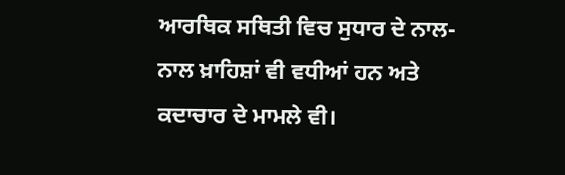ਆਰਥਿਕ ਸਥਿਤੀ ਵਿਚ ਸੁਧਾਰ ਦੇ ਨਾਲ-ਨਾਲ ਖ਼ਾਹਿਸ਼ਾਂ ਵੀ ਵਧੀਆਂ ਹਨ ਅਤੇ ਕਦਾਚਾਰ ਦੇ ਮਾਮਲੇ ਵੀ।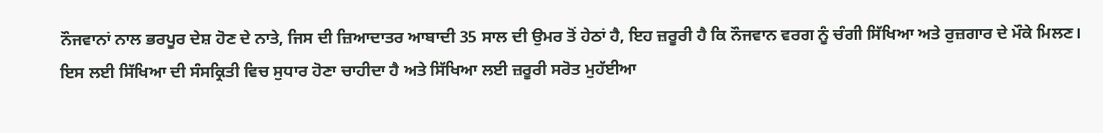ਨੌਜਵਾਨਾਂ ਨਾਲ ਭਰਪੂਰ ਦੇਸ਼ ਹੋਣ ਦੇ ਨਾਤੇ, ਜਿਸ ਦੀ ਜ਼ਿਆਦਾਤਰ ਆਬਾਦੀ 35 ਸਾਲ ਦੀ ਉਮਰ ਤੋਂ ਹੇਠਾਂ ਹੈ, ਇਹ ਜ਼ਰੂਰੀ ਹੈ ਕਿ ਨੌਜਵਾਨ ਵਰਗ ਨੂੰ ਚੰਗੀ ਸਿੱਖਿਆ ਅਤੇ ਰੁਜ਼ਗਾਰ ਦੇ ਮੌਕੇ ਮਿਲਣ। ਇਸ ਲਈ ਸਿੱਖਿਆ ਦੀ ਸੰਸਕ੍ਰਿਤੀ ਵਿਚ ਸੁਧਾਰ ਹੋਣਾ ਚਾਹੀਦਾ ਹੈ ਅਤੇ ਸਿੱਖਿਆ ਲਈ ਜ਼ਰੂਰੀ ਸਰੋਤ ਮੁਹੱਈਆ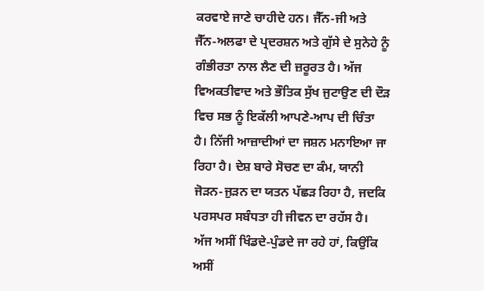ਕਰਵਾਏ ਜਾਣੇ ਚਾਹੀਦੇ ਹਨ। ਜੈੱਨ-ਜੀ ਅਤੇ ਜੈੱਨ-ਅਲਫਾ ਦੇ ਪ੍ਰਦਰਸ਼ਨ ਅਤੇ ਗੁੱਸੇ ਦੇ ਸੁਨੇਹੇ ਨੂੰ ਗੰਭੀਰਤਾ ਨਾਲ ਲੈਣ ਦੀ ਜ਼ਰੂਰਤ ਹੈ। ਅੱਜ ਵਿਅਕਤੀਵਾਦ ਅਤੇ ਭੌਤਿਕ ਸੁੱਖ ਜੁਟਾਉਣ ਦੀ ਦੌੜ ਵਿਚ ਸਭ ਨੂੰ ਇਕੱਲੀ ਆਪਣੇ-ਆਪ ਦੀ ਚਿੰਤਾ ਹੈ। ਨਿੱਜੀ ਆਜ਼ਾਦੀਆਂ ਦਾ ਜਸ਼ਨ ਮਨਾਇਆ ਜਾ ਰਿਹਾ ਹੈ। ਦੇਸ਼ ਬਾਰੇ ਸੋਚਣ ਦਾ ਕੰਮ, ਯਾਨੀ ਜੋੜਨ-ਜੁੜਨ ਦਾ ਯਤਨ ਪੱਛੜ ਰਿਹਾ ਹੈ, ਜਦਕਿ ਪਰਸਪਰ ਸਬੰਧਤਾ ਹੀ ਜੀਵਨ ਦਾ ਰਹੱਸ ਹੈ। ਅੱਜ ਅਸੀਂ ਖਿੰਡਦੇ-ਪੁੰਡਦੇ ਜਾ ਰਹੇ ਹਾਂ, ਕਿਉਂਕਿ ਅਸੀਂ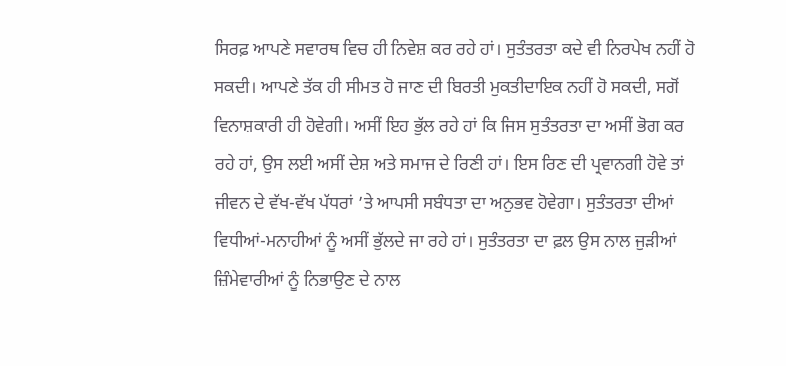ਸਿਰਫ਼ ਆਪਣੇ ਸਵਾਰਥ ਵਿਚ ਹੀ ਨਿਵੇਸ਼ ਕਰ ਰਹੇ ਹਾਂ। ਸੁਤੰਤਰਤਾ ਕਦੇ ਵੀ ਨਿਰਪੇਖ ਨਹੀਂ ਹੋ ਸਕਦੀ। ਆਪਣੇ ਤੱਕ ਹੀ ਸੀਮਤ ਹੋ ਜਾਣ ਦੀ ਬਿਰਤੀ ਮੁਕਤੀਦਾਇਕ ਨਹੀਂ ਹੋ ਸਕਦੀ, ਸਗੋਂ ਵਿਨਾਸ਼ਕਾਰੀ ਹੀ ਹੋਵੇਗੀ। ਅਸੀਂ ਇਹ ਭੁੱਲ ਰਹੇ ਹਾਂ ਕਿ ਜਿਸ ਸੁਤੰਤਰਤਾ ਦਾ ਅਸੀਂ ਭੋਗ ਕਰ ਰਹੇ ਹਾਂ, ਉਸ ਲਈ ਅਸੀਂ ਦੇਸ਼ ਅਤੇ ਸਮਾਜ ਦੇ ਰਿਣੀ ਹਾਂ। ਇਸ ਰਿਣ ਦੀ ਪ੍ਰਵਾਨਗੀ ਹੋਵੇ ਤਾਂ ਜੀਵਨ ਦੇ ਵੱਖ-ਵੱਖ ਪੱਧਰਾਂ ’ਤੇ ਆਪਸੀ ਸਬੰਧਤਾ ਦਾ ਅਨੁਭਵ ਹੋਵੇਗਾ। ਸੁਤੰਤਰਤਾ ਦੀਆਂ ਵਿਧੀਆਂ-ਮਨਾਹੀਆਂ ਨੂੰ ਅਸੀਂ ਭੁੱਲਦੇ ਜਾ ਰਹੇ ਹਾਂ। ਸੁਤੰਤਰਤਾ ਦਾ ਫ਼ਲ ਉਸ ਨਾਲ ਜੁੜੀਆਂ ਜ਼ਿੰਮੇਵਾਰੀਆਂ ਨੂੰ ਨਿਭਾਉਣ ਦੇ ਨਾਲ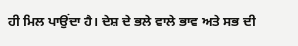ਹੀ ਮਿਲ ਪਾਉਂਦਾ ਹੈ। ਦੇਸ਼ ਦੇ ਭਲੇ ਵਾਲੇ ਭਾਵ ਅਤੇ ਸਭ ਦੀ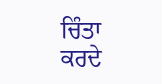ਚਿੰਤਾ ਕਰਦੇ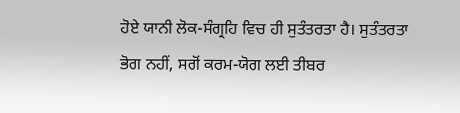ਹੋਏ ਯਾਨੀ ਲੋਕ-ਸੰਗ੍ਰਹਿ ਵਿਚ ਹੀ ਸੁਤੰਤਰਤਾ ਹੈ। ਸੁਤੰਤਰਤਾ ਭੋਗ ਨਹੀਂ, ਸਗੋਂ ਕਰਮ-ਯੋਗ ਲਈ ਤੀਬਰ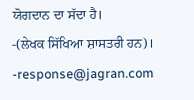ਯੋਗਦਾਨ ਦਾ ਸੱਦਾ ਹੈ।
-(ਲੇਖਕ ਸਿੱਖਿਆ ਸ਼ਾਸਤਰੀ ਹਨ)।
-response@jagran.com